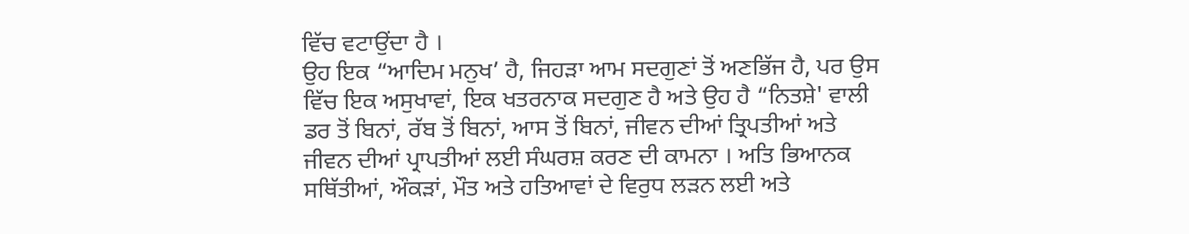ਵਿੱਚ ਵਟਾਉਂਦਾ ਹੈ ।
ਉਹ ਇਕ “ਆਦਿਮ ਮਨੁਖ’ ਹੈ, ਜਿਹੜਾ ਆਮ ਸਦਗੁਣਾਂ ਤੋਂ ਅਣਭਿੱਜ ਹੈ, ਪਰ ਉਸ ਵਿੱਚ ਇਕ ਅਸੁਖਾਵਾਂ, ਇਕ ਖਤਰਨਾਕ ਸਦਗੁਣ ਹੈ ਅਤੇ ਉਹ ਹੈ “ਨਿਤਸ਼ੇ' ਵਾਲੀ ਡਰ ਤੋਂ ਬਿਨਾਂ, ਰੱਬ ਤੋਂ ਬਿਨਾਂ, ਆਸ ਤੋਂ ਬਿਨਾਂ, ਜੀਵਨ ਦੀਆਂ ਤ੍ਰਿਪਤੀਆਂ ਅਤੇ ਜੀਵਨ ਦੀਆਂ ਪ੍ਰਾਪਤੀਆਂ ਲਈ ਸੰਘਰਸ਼ ਕਰਣ ਦੀ ਕਾਮਨਾ । ਅਤਿ ਭਿਆਨਕ ਸਥਿੱਤੀਆਂ, ਔਕੜਾਂ, ਮੌਤ ਅਤੇ ਹਤਿਆਵਾਂ ਦੇ ਵਿਰੁਧ ਲੜਨ ਲਈ ਅਤੇ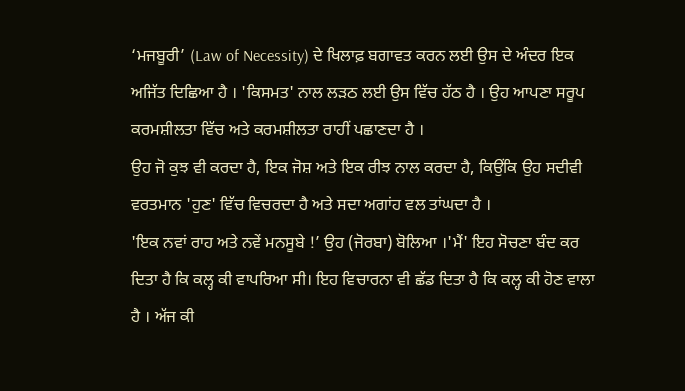‘ਮਜਬੂਰੀ’ (Law of Necessity) ਦੇ ਖਿਲਾਫ਼ ਬਗਾਵਤ ਕਰਨ ਲਈ ਉਸ ਦੇ ਅੰਦਰ ਇਕ ਅਜਿੱਤ ਦਿਛਿਆ ਹੈ । 'ਕਿਸਮਤ' ਨਾਲ ਲੜਠ ਲਈ ਉਸ ਵਿੱਚ ਹੱਠ ਹੈ । ਉਹ ਆਪਣਾ ਸਰੂਪ ਕਰਮਸ਼ੀਲਤਾ ਵਿੱਚ ਅਤੇ ਕਰਮਸ਼ੀਲਤਾ ਰਾਹੀਂ ਪਛਾਣਦਾ ਹੈ ।
ਉਹ ਜੋ ਕੁਝ ਵੀ ਕਰਦਾ ਹੈ, ਇਕ ਜੋਸ਼ ਅਤੇ ਇਕ ਰੀਝ ਨਾਲ ਕਰਦਾ ਹੈ, ਕਿਉਂਕਿ ਉਹ ਸਦੀਵੀ ਵਰਤਮਾਨ 'ਹੁਣ' ਵਿੱਚ ਵਿਚਰਦਾ ਹੈ ਅਤੇ ਸਦਾ ਅਗਾਂਹ ਵਲ ਤਾਂਘਦਾ ਹੈ ।
'ਇਕ ਨਵਾਂ ਰਾਹ ਅਤੇ ਨਵੇਂ ਮਨਸੂਬੇ !’ ਉਹ (ਜੋਰਬਾ) ਬੋਲਿਆ ।'ਮੈਂ' ਇਹ ਸੋਚਣਾ ਬੰਦ ਕਰ ਦਿਤਾ ਹੈ ਕਿ ਕਲ੍ਹ ਕੀ ਵਾਪਰਿਆ ਸੀ। ਇਹ ਵਿਚਾਰਨਾ ਵੀ ਛੱਡ ਦਿਤਾ ਹੈ ਕਿ ਕਲ੍ਹ ਕੀ ਹੋਣ ਵਾਲਾ ਹੈ । ਅੱਜ ਕੀ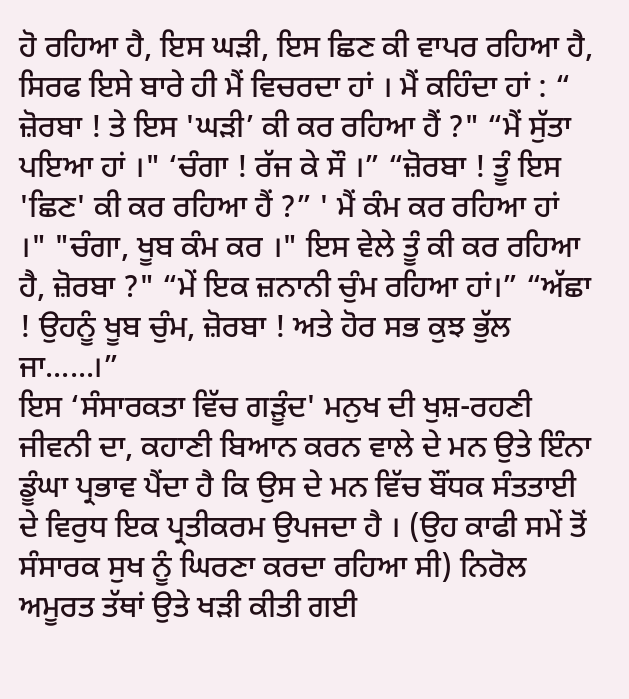ਹੋ ਰਹਿਆ ਹੈ, ਇਸ ਘੜੀ, ਇਸ ਛਿਣ ਕੀ ਵਾਪਰ ਰਹਿਆ ਹੈ, ਸਿਰਫ ਇਸੇ ਬਾਰੇ ਹੀ ਮੈਂ ਵਿਚਰਦਾ ਹਾਂ । ਮੈਂ ਕਹਿੰਦਾ ਹਾਂ : “ ਜ਼ੋਰਬਾ ! ਤੇ ਇਸ 'ਘੜੀ’ ਕੀ ਕਰ ਰਹਿਆ ਹੈਂ ?" “ਮੈਂ ਸੁੱਤਾ ਪਇਆ ਹਾਂ ।" ‘ਚੰਗਾ ! ਰੱਜ ਕੇ ਸੌ ।” “ਜ਼ੋਰਬਾ ! ਤੂੰ ਇਸ 'ਛਿਣ' ਕੀ ਕਰ ਰਹਿਆ ਹੈਂ ?” ' ਮੈਂ ਕੰਮ ਕਰ ਰਹਿਆ ਹਾਂ ।" "ਚੰਗਾ, ਖੂਬ ਕੰਮ ਕਰ ।" ਇਸ ਵੇਲੇ ਤੂੰ ਕੀ ਕਰ ਰਹਿਆ ਹੈ, ਜ਼ੋਰਬਾ ?" “ਮੇਂ ਇਕ ਜ਼ਨਾਨੀ ਚੁੰਮ ਰਹਿਆ ਹਾਂ।” “ਅੱਛਾ ! ਉਹਨੂੰ ਖੂਬ ਚੁੰਮ, ਜ਼ੋਰਬਾ ! ਅਤੇ ਹੋਰ ਸਭ ਕੁਝ ਭੁੱਲ ਜਾ......।”
ਇਸ ‘ਸੰਸਾਰਕਤਾ ਵਿੱਚ ਗੜੂੰਦ' ਮਨੁਖ ਦੀ ਖੁਸ਼-ਰਹਣੀ ਜੀਵਨੀ ਦਾ, ਕਹਾਣੀ ਬਿਆਨ ਕਰਨ ਵਾਲੇ ਦੇ ਮਨ ਉਤੇ ਇੰਨਾ ਡੂੰਘਾ ਪ੍ਰਭਾਵ ਪੈਂਦਾ ਹੈ ਕਿ ਉਸ ਦੇ ਮਨ ਵਿੱਚ ਬੌਂਧਕ ਸੰਤਤਾਈ ਦੇ ਵਿਰੁਧ ਇਕ ਪ੍ਰਤੀਕਰਮ ਉਪਜਦਾ ਹੈ । (ਉਹ ਕਾਫੀ ਸਮੇਂ ਤੋਂ ਸੰਸਾਰਕ ਸੁਖ ਨੂੰ ਘਿਰਣਾ ਕਰਦਾ ਰਹਿਆ ਸੀ) ਨਿਰੋਲ ਅਮੂਰਤ ਤੱਥਾਂ ਉਤੇ ਖੜੀ ਕੀਤੀ ਗਈ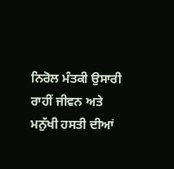ਨਿਰੋਲ ਮੰਤਕੀ ਉਸਾਰੀ ਰਾਹੀਂ ਜੀਵਨ ਅਤੇ ਮਨੁੱਖੀ ਹਸਤੀ ਦੀਆਂ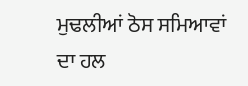ਮੁਢਲੀਆਂ ਠੋਸ ਸਮਿਆਵਾਂ ਦਾ ਹਲ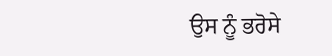ਉਸ ਨੂੰ ਭਰੋਸੇ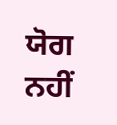ਯੋਗ ਨਹੀਂ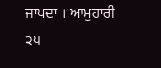ਜਾਪਦਾ । ਆਮੁਹਾਰੀ
੨੫